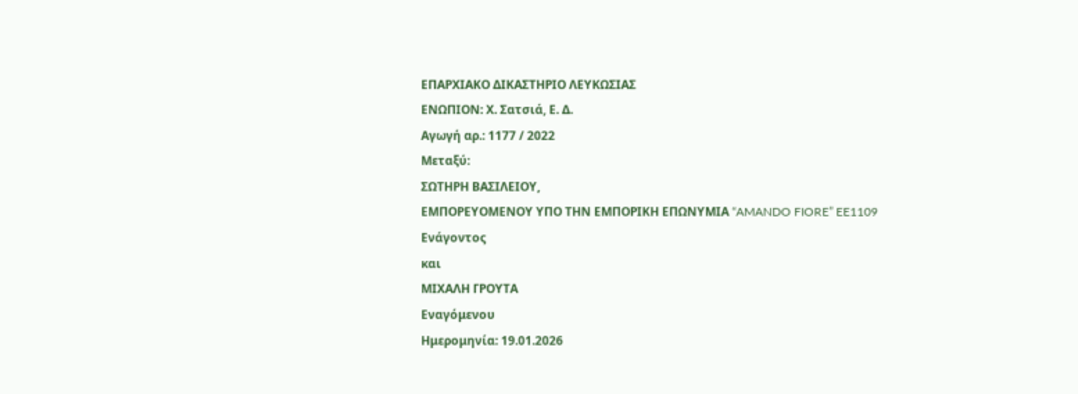ΕΠΑΡΧΙΑΚΟ ΔΙΚΑΣΤΗΡΙΟ ΛΕΥΚΩΣΙΑΣ
ΕΝΩΠΙΟΝ: Χ. Σατσιά, Ε. Δ.
Αγωγή αρ.: 1177 / 2022
Μεταξύ:
ΣΩΤΗΡΗ ΒΑΣΙΛΕΙΟΥ,
ΕΜΠΟΡΕΥΟΜΕΝΟΥ ΥΠΟ ΤΗΝ ΕΜΠΟΡΙΚΗ ΕΠΩΝΥΜΙΑ “AMANDO FIORE” EE1109
Ενάγοντος
και
ΜΙΧΑΛΗ ΓΡΟΥΤΑ
Εναγόμενου
Ημερομηνία: 19.01.2026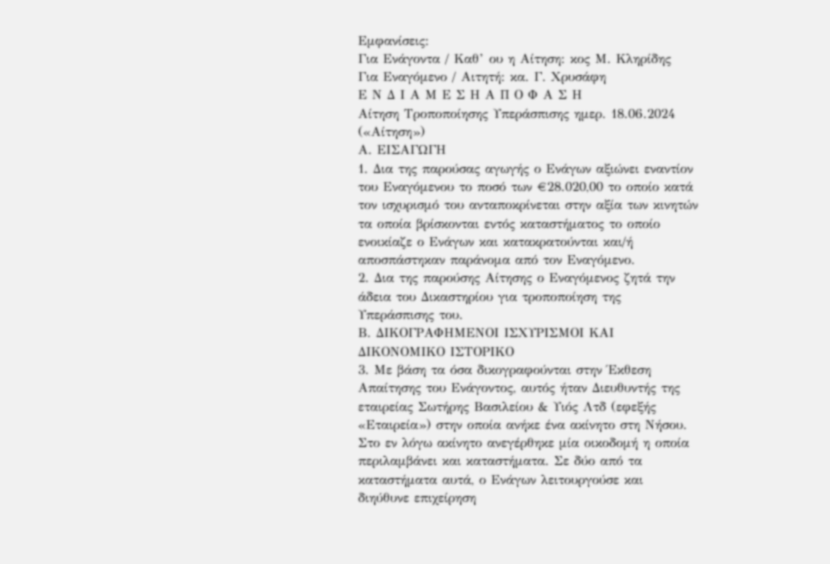Εμφανίσεις:
Για Ενάγοντα / Καθ’ ου η Αίτηση: κος Μ. Κληρίδης
Για Εναγόμενο / Αιτητή: κα. Γ. Χρυσάφη
Ε Ν Δ Ι Α Μ Ε Σ Η Α Π Ο Φ Α Σ Η
Αίτηση Τροποποίησης Υπεράσπισης ημερ. 18.06.2024 («Αίτηση»)
Α. ΕΙΣΑΓΩΓΗ
1. Δια της παρούσας αγωγής ο Ενάγων αξιώνει εναντίον του Εναγόμενου το ποσό των €28.020,00 το οποίο κατά τον ισχυρισμό του ανταποκρίνεται στην αξία των κινητών τα οποία βρίσκονται εντός καταστήματος το οποίο ενοικίαζε ο Ενάγων και κατακρατούνται και/ή αποσπάστηκαν παράνομα από τον Εναγόμενο.
2. Δια της παρούσης Αίτησης ο Εναγόμενος ζητά την άδεια του Δικαστηρίου για τροποποίηση της Υπεράσπισης του.
Β. ΔΙΚΟΓΡΑΦΗΜΕΝΟΙ ΙΣΧΥΡΙΣΜΟΙ ΚΑΙ ΔΙΚΟΝΟΜΙΚΟ ΙΣΤΟΡΙΚΟ
3. Με βάση τα όσα δικογραφούνται στην Έκθεση Απαίτησης του Ενάγοντος, αυτός ήταν Διευθυντής της εταιρείας Σωτήρης Βασιλείου & Υιός Λτδ (εφεξής «Εταιρεία») στην οποία ανήκε ένα ακίνητο στη Νήσου. Στο εν λόγω ακίνητο ανεγέρθηκε μία οικοδομή η οποία περιλαμβάνει και καταστήματα. Σε δύο από τα καταστήματα αυτά, ο Ενάγων λειτουργούσε και διηύθυνε επιχείρηση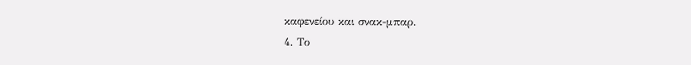καφενείου και σνακ-μπαρ.
4. Το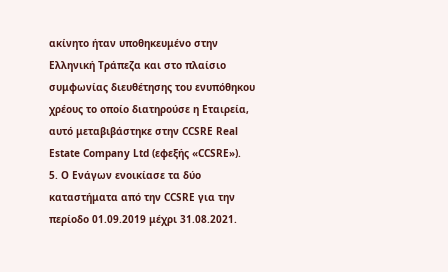ακίνητο ήταν υποθηκευμένο στην Ελληνική Τράπεζα και στο πλαίσιο συμφωνίας διευθέτησης του ενυπόθηκου χρέους το οποίο διατηρούσε η Εταιρεία, αυτό μεταβιβάστηκε στην CCSRE Real Estate Company Ltd (εφεξής «CCSRE»).
5. Ο Ενάγων ενοικίασε τα δύο καταστήματα από την CCSRE για την περίοδο 01.09.2019 μέχρι 31.08.2021.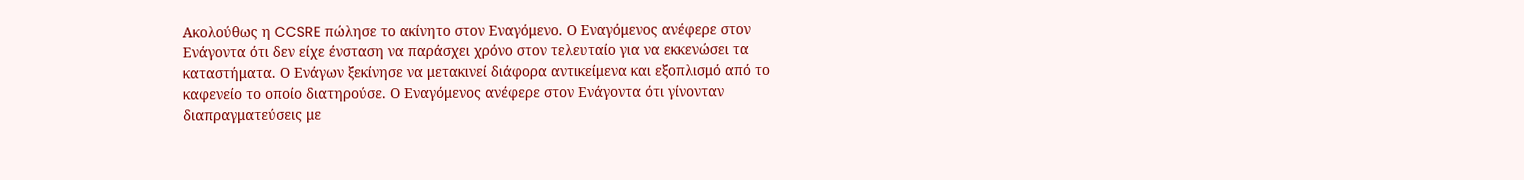Ακολούθως η CCSRE πώλησε το ακίνητο στον Εναγόμενο. Ο Εναγόμενος ανέφερε στον Ενάγοντα ότι δεν είχε ένσταση να παράσχει χρόνο στον τελευταίο για να εκκενώσει τα καταστήματα. Ο Ενάγων ξεκίνησε να μετακινεί διάφορα αντικείμενα και εξοπλισμό από το καφενείο το οποίο διατηρούσε. Ο Εναγόμενος ανέφερε στον Ενάγοντα ότι γίνονταν διαπραγματεύσεις με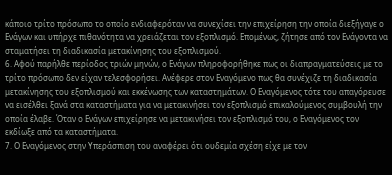κάποιο τρίτο πρόσωπο το οποίο ενδιαφερόταν να συνεχίσει την επιχείρηση την οποία διεξήγαγε ο Ενάγων και υπήρχε πιθανότητα να χρειάζεται τον εξοπλισμό. Επομένως, ζήτησε από τον Ενάγοντα να σταματήσει τη διαδικασία μετακίνησης του εξοπλισμού.
6. Αφού παρήλθε περίοδος τριών μηνών, ο Ενάγων πληροφορήθηκε πως οι διαπραγματεύσεις με το τρίτο πρόσωπο δεν είχαν τελεσφορήσει. Ανέφερε στον Εναγόμενο πως θα συνέχιζε τη διαδικασία μετακίνησης του εξοπλισμού και εκκένωσης των καταστημάτων. Ο Εναγόμενος τότε του απαγόρευσε να εισέλθει ξανά στα καταστήματα για να μετακινήσει τον εξοπλισμό επικαλούμενος συμβουλή την οποία έλαβε. Όταν ο Ενάγων επιχείρησε να μετακινήσει τον εξοπλισμό του, ο Εναγόμενος τον εκδίωξε από τα καταστήματα.
7. Ο Εναγόμενος στην Υπεράσπιση του αναφέρει ότι ουδεμία σχέση είχε με τον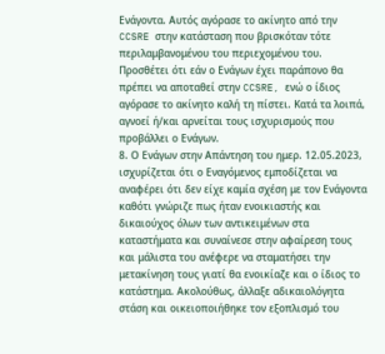Ενάγοντα. Αυτός αγόρασε το ακίνητο από την CCSRE στην κατάσταση που βρισκόταν τότε περιλαμβανομένου του περιεχομένου του. Προσθέτει ότι εάν ο Ενάγων έχει παράπονο θα πρέπει να αποταθεί στην CCSRE, ενώ ο ίδιος αγόρασε το ακίνητο καλή τη πίστει. Κατά τα λοιπά, αγνοεί ή/και αρνείται τους ισχυρισμούς που προβάλλει ο Ενάγων.
8. Ο Ενάγων στην Απάντηση του ημερ. 12.05.2023, ισχυρίζεται ότι ο Εναγόμενος εμποδίζεται να αναφέρει ότι δεν είχε καμία σχέση με τον Ενάγοντα καθότι γνώριζε πως ήταν ενοικιαστής και δικαιούχος όλων των αντικειμένων στα καταστήματα και συναίνεσε στην αφαίρεση τους και μάλιστα του ανέφερε να σταματήσει την μετακίνηση τους γιατί θα ενοικίαζε και ο ίδιος το κατάστημα. Ακολούθως, άλλαξε αδικαιολόγητα στάση και οικειοποιήθηκε τον εξοπλισμό του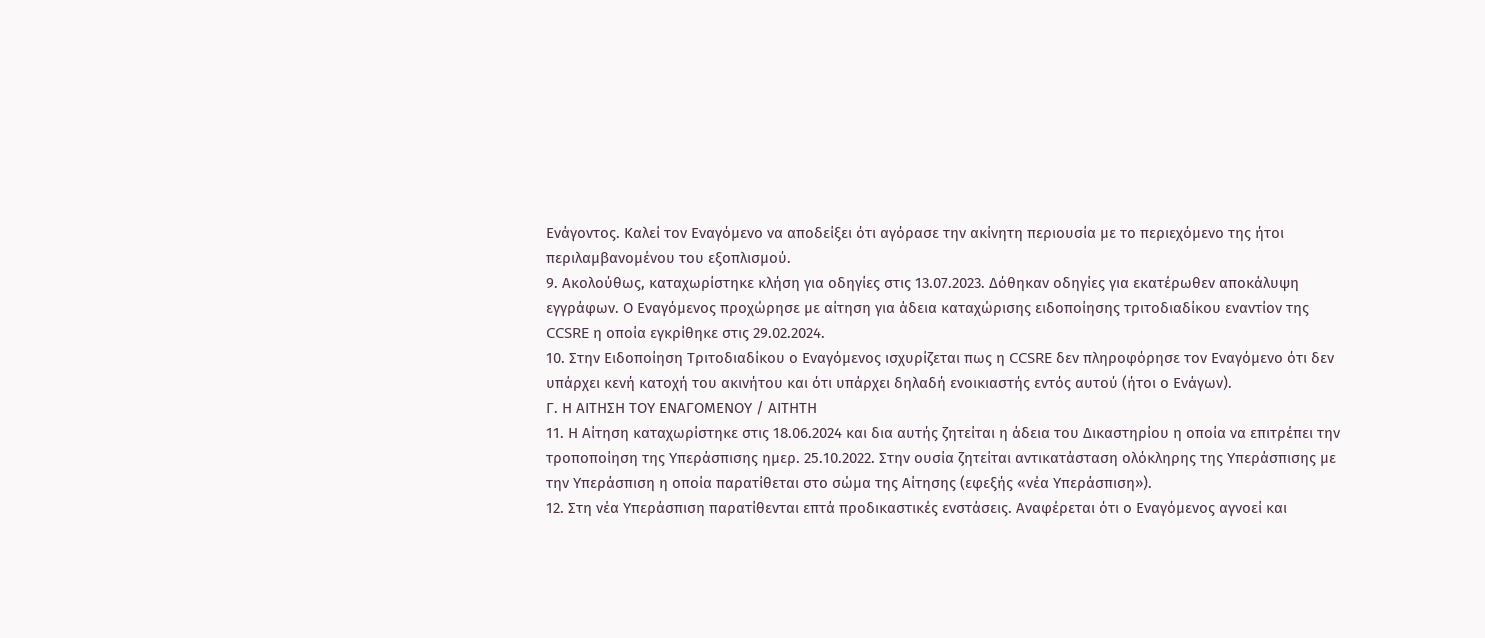Ενάγοντος. Καλεί τον Εναγόμενο να αποδείξει ότι αγόρασε την ακίνητη περιουσία με το περιεχόμενο της ήτοι περιλαμβανομένου του εξοπλισμού.
9. Ακολούθως, καταχωρίστηκε κλήση για οδηγίες στις 13.07.2023. Δόθηκαν οδηγίες για εκατέρωθεν αποκάλυψη εγγράφων. Ο Εναγόμενος προχώρησε με αίτηση για άδεια καταχώρισης ειδοποίησης τριτοδιαδίκου εναντίον της CCSRE η οποία εγκρίθηκε στις 29.02.2024.
10. Στην Ειδοποίηση Τριτοδιαδίκου ο Εναγόμενος ισχυρίζεται πως η CCSRE δεν πληροφόρησε τον Εναγόμενο ότι δεν υπάρχει κενή κατοχή του ακινήτου και ότι υπάρχει δηλαδή ενοικιαστής εντός αυτού (ήτοι ο Ενάγων).
Γ. Η ΑΙΤΗΣΗ ΤΟΥ ΕΝΑΓΟΜΕΝΟΥ / ΑΙΤΗΤΗ
11. Η Αίτηση καταχωρίστηκε στις 18.06.2024 και δια αυτής ζητείται η άδεια του Δικαστηρίου η οποία να επιτρέπει την τροποποίηση της Υπεράσπισης ημερ. 25.10.2022. Στην ουσία ζητείται αντικατάσταση ολόκληρης της Υπεράσπισης με την Υπεράσπιση η οποία παρατίθεται στο σώμα της Αίτησης (εφεξής «νέα Υπεράσπιση»).
12. Στη νέα Υπεράσπιση παρατίθενται επτά προδικαστικές ενστάσεις. Αναφέρεται ότι ο Εναγόμενος αγνοεί και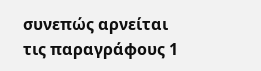συνεπώς αρνείται τις παραγράφους 1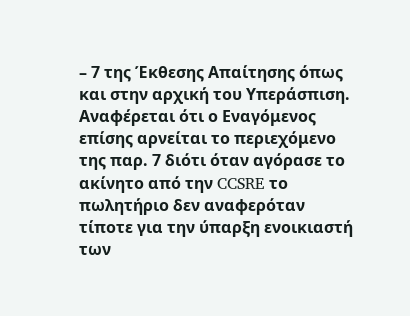– 7 της Έκθεσης Απαίτησης όπως και στην αρχική του Υπεράσπιση. Αναφέρεται ότι ο Εναγόμενος επίσης αρνείται το περιεχόμενο της παρ. 7 διότι όταν αγόρασε το ακίνητο από την CCSRE το πωλητήριο δεν αναφερόταν τίποτε για την ύπαρξη ενοικιαστή των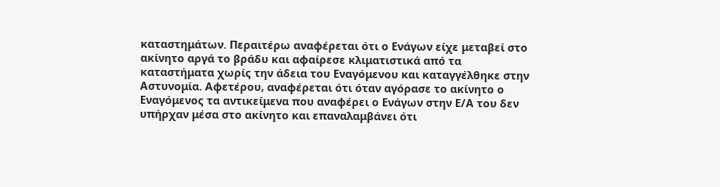καταστημάτων. Περαιτέρω αναφέρεται ότι ο Ενάγων είχε μεταβεί στο ακίνητο αργά το βράδυ και αφαίρεσε κλιματιστικά από τα καταστήματα χωρίς την άδεια του Εναγόμενου και καταγγέλθηκε στην Αστυνομία. Αφετέρου, αναφέρεται ότι όταν αγόρασε το ακίνητο ο Εναγόμενος τα αντικείμενα που αναφέρει ο Ενάγων στην Ε/Α του δεν υπήρχαν μέσα στο ακίνητο και επαναλαμβάνει ότι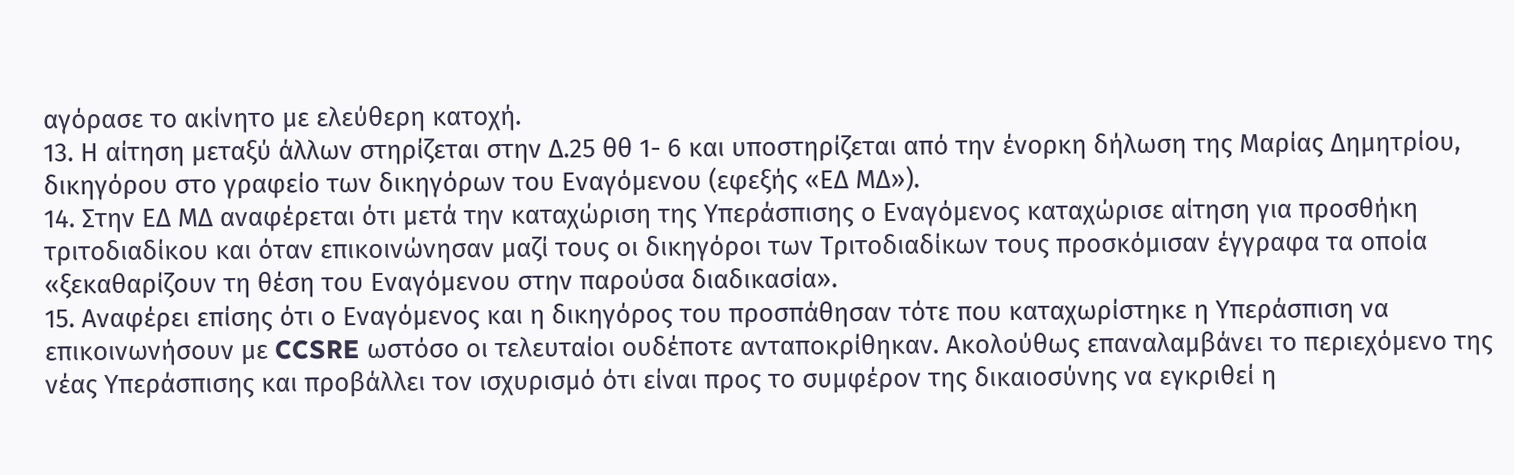αγόρασε το ακίνητο με ελεύθερη κατοχή.
13. Η αίτηση μεταξύ άλλων στηρίζεται στην Δ.25 θθ 1- 6 και υποστηρίζεται από την ένορκη δήλωση της Μαρίας Δημητρίου, δικηγόρου στο γραφείο των δικηγόρων του Εναγόμενου (εφεξής «ΕΔ ΜΔ»).
14. Στην ΕΔ ΜΔ αναφέρεται ότι μετά την καταχώριση της Υπεράσπισης ο Εναγόμενος καταχώρισε αίτηση για προσθήκη τριτοδιαδίκου και όταν επικοινώνησαν μαζί τους οι δικηγόροι των Τριτοδιαδίκων τους προσκόμισαν έγγραφα τα οποία «ξεκαθαρίζουν τη θέση του Εναγόμενου στην παρούσα διαδικασία».
15. Αναφέρει επίσης ότι ο Εναγόμενος και η δικηγόρος του προσπάθησαν τότε που καταχωρίστηκε η Υπεράσπιση να επικοινωνήσουν με CCSRE ωστόσο οι τελευταίοι ουδέποτε ανταποκρίθηκαν. Ακολούθως επαναλαμβάνει το περιεχόμενο της νέας Υπεράσπισης και προβάλλει τον ισχυρισμό ότι είναι προς το συμφέρον της δικαιοσύνης να εγκριθεί η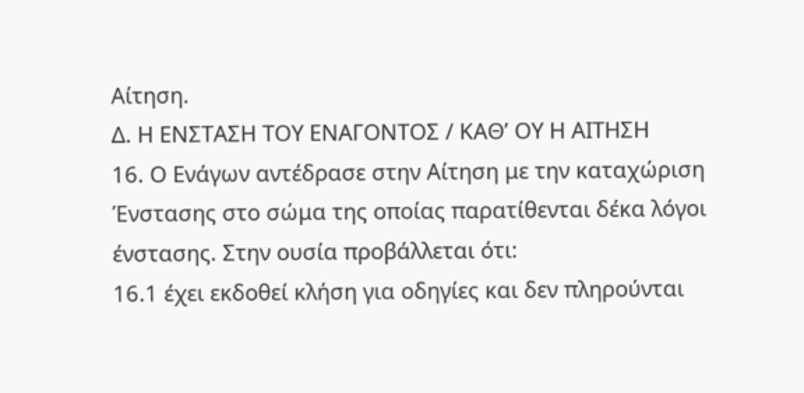Αίτηση.
Δ. Η ΕΝΣΤΑΣΗ ΤΟΥ ΕΝΑΓΟΝΤΟΣ / ΚΑΘ’ ΟΥ Η ΑΙΤΗΣΗ
16. Ο Ενάγων αντέδρασε στην Αίτηση με την καταχώριση Ένστασης στο σώμα της οποίας παρατίθενται δέκα λόγοι ένστασης. Στην ουσία προβάλλεται ότι:
16.1 έχει εκδοθεί κλήση για οδηγίες και δεν πληρούνται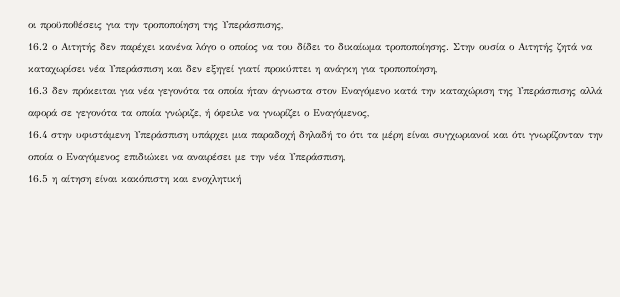οι προϋποθέσεις για την τροποποίηση της Υπεράσπισης,
16.2 ο Αιτητής δεν παρέχει κανένα λόγο ο οποίος να του δίδει το δικαίωμα τροποποίησης. Στην ουσία ο Αιτητής ζητά να καταχωρίσει νέα Υπεράσπιση και δεν εξηγεί γιατί προκύπτει η ανάγκη για τροποποίηση,
16.3 δεν πρόκειται για νέα γεγονότα τα οποία ήταν άγνωστα στον Εναγόμενο κατά την καταχώριση της Υπεράσπισης αλλά αφορά σε γεγονότα τα οποία γνώριζε, ή όφειλε να γνωρίζει ο Εναγόμενος,
16.4 στην υφιστάμενη Υπεράσπιση υπάρχει μια παραδοχή δηλαδή το ότι τα μέρη είναι συγχωριανοί και ότι γνωρίζονταν την οποία ο Εναγόμενος επιδιώκει να αναιρέσει με την νέα Υπεράσπιση,
16.5 η αίτηση είναι κακόπιστη και ενοχλητική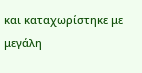και καταχωρίστηκε με μεγάλη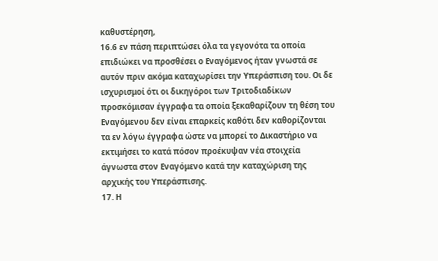καθυστέρηση,
16.6 εν πάση περιπτώσει όλα τα γεγονότα τα οποία επιδιώκει να προσθέσει ο Εναγόμενος ήταν γνωστά σε αυτόν πριν ακόμα καταχωρίσει την Υπεράσπιση του. Οι δε ισχυρισμοί ότι οι δικηγόροι των Τριτοδιαδίκων προσκόμισαν έγγραφα τα οποία ξεκαθαρίζουν τη θέση του Εναγόμενου δεν είναι επαρκείς καθότι δεν καθορίζονται τα εν λόγω έγγραφα ώστε να μπορεί το Δικαστήριο να εκτιμήσει το κατά πόσον προέκυψαν νέα στοιχεία άγνωστα στον Εναγόμενο κατά την καταχώριση της αρχικής του Υπεράσπισης.
17. Η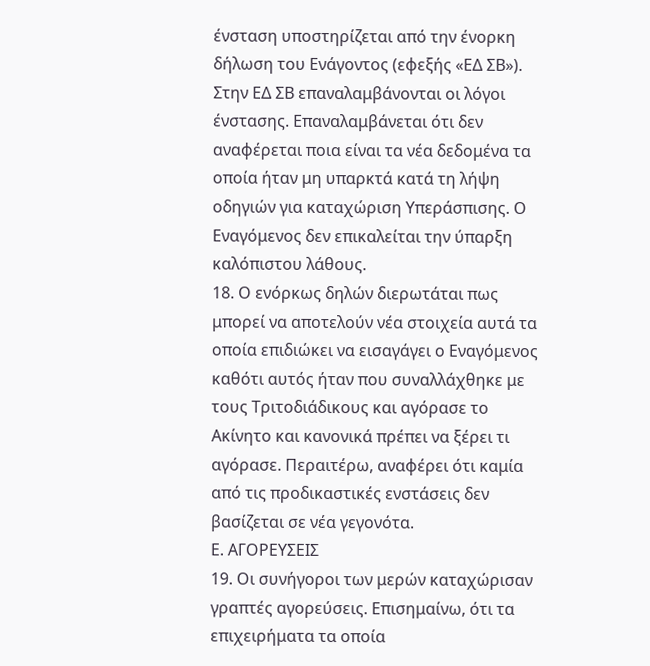ένσταση υποστηρίζεται από την ένορκη δήλωση του Ενάγοντος (εφεξής «ΕΔ ΣΒ»). Στην ΕΔ ΣΒ επαναλαμβάνονται οι λόγοι ένστασης. Επαναλαμβάνεται ότι δεν αναφέρεται ποια είναι τα νέα δεδομένα τα οποία ήταν μη υπαρκτά κατά τη λήψη οδηγιών για καταχώριση Υπεράσπισης. Ο Εναγόμενος δεν επικαλείται την ύπαρξη καλόπιστου λάθους.
18. Ο ενόρκως δηλών διερωτάται πως μπορεί να αποτελούν νέα στοιχεία αυτά τα οποία επιδιώκει να εισαγάγει ο Εναγόμενος καθότι αυτός ήταν που συναλλάχθηκε με τους Τριτοδιάδικους και αγόρασε το Ακίνητο και κανονικά πρέπει να ξέρει τι αγόρασε. Περαιτέρω, αναφέρει ότι καμία από τις προδικαστικές ενστάσεις δεν βασίζεται σε νέα γεγονότα.
Ε. ΑΓΟΡΕΥΣΕΙΣ
19. Οι συνήγοροι των μερών καταχώρισαν γραπτές αγορεύσεις. Επισημαίνω, ότι τα επιχειρήματα τα οποία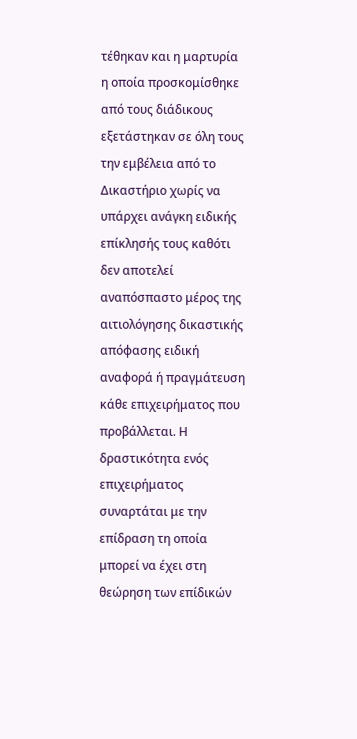τέθηκαν και η μαρτυρία η οποία προσκομίσθηκε από τους διάδικους εξετάστηκαν σε όλη τους την εμβέλεια από το Δικαστήριο χωρίς να υπάρχει ανάγκη ειδικής επίκλησής τους καθότι δεν αποτελεί αναπόσπαστο μέρος της αιτιολόγησης δικαστικής απόφασης ειδική αναφορά ή πραγμάτευση κάθε επιχειρήματος που προβάλλεται. Η δραστικότητα ενός επιχειρήματος συναρτάται με την επίδραση τη οποία μπορεί να έχει στη θεώρηση των επίδικών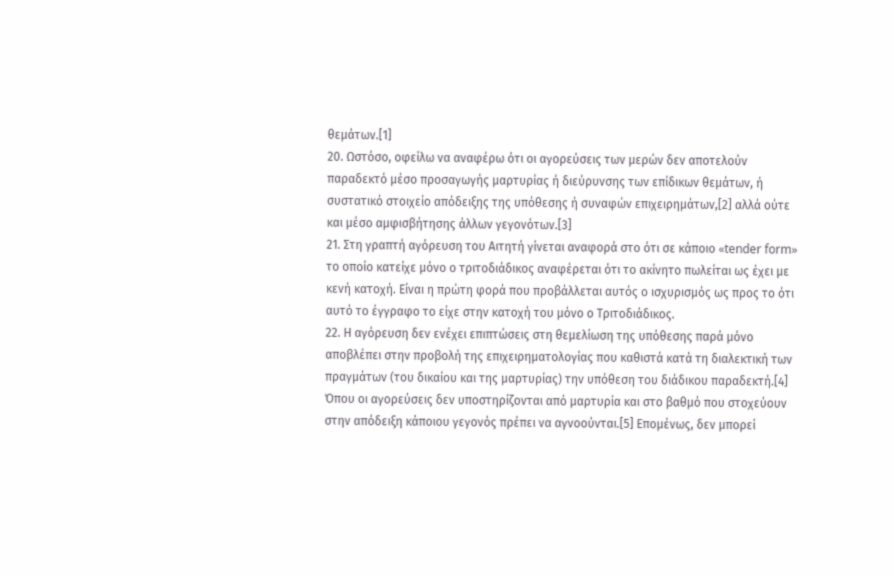θεμάτων.[1]
20. Ωστόσο, οφείλω να αναφέρω ότι οι αγορεύσεις των μερών δεν αποτελούν παραδεκτό μέσο προσαγωγής μαρτυρίας ή διεύρυνσης των επίδικων θεμάτων, ή συστατικό στοιχείο απόδειξης της υπόθεσης ή συναφών επιχειρημάτων,[2] αλλά ούτε και μέσο αμφισβήτησης άλλων γεγονότων.[3]
21. Στη γραπτή αγόρευση του Αιτητή γίνεται αναφορά στο ότι σε κάποιο «tender form» το οποίο κατείχε μόνο ο τριτοδιάδικος αναφέρεται ότι το ακίνητο πωλείται ως έχει με κενή κατοχή. Είναι η πρώτη φορά που προβάλλεται αυτός ο ισχυρισμός ως προς το ότι αυτό το έγγραφο το είχε στην κατοχή του μόνο ο Τριτοδιάδικος.
22. Η αγόρευση δεν ενέχει επιπτώσεις στη θεμελίωση της υπόθεσης παρά μόνο αποβλέπει στην προβολή της επιχειρηματολογίας που καθιστά κατά τη διαλεκτική των πραγμάτων (του δικαίου και της μαρτυρίας) την υπόθεση του διάδικου παραδεκτή.[4] Όπου οι αγορεύσεις δεν υποστηρίζονται από μαρτυρία και στο βαθμό που στοχεύουν στην απόδειξη κάποιου γεγονός πρέπει να αγνοούνται.[5] Επομένως, δεν μπορεί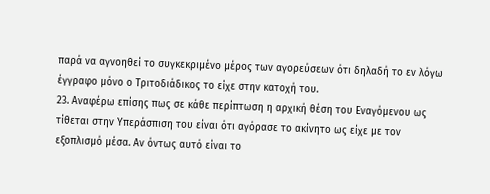παρά να αγνοηθεί το συγκεκριμένο μέρος των αγορεύσεων ότι δηλαδή το εν λόγω έγγραφο μόνο ο Τριτοδιάδικος το είχε στην κατοχή του.
23. Αναφέρω επίσης πως σε κάθε περίπτωση η αρχική θέση του Εναγόμενου ως τίθεται στην Υπεράσπιση του είναι ότι αγόρασε το ακίνητο ως είχε με τον εξοπλισμό μέσα. Αν όντως αυτό είναι το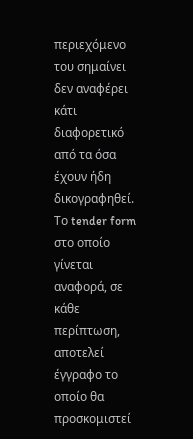περιεχόμενο του σημαίνει δεν αναφέρει κάτι διαφορετικό από τα όσα έχουν ήδη δικογραφηθεί. Το tender form στο οποίο γίνεται αναφορά, σε κάθε περίπτωση, αποτελεί έγγραφο το οποίο θα προσκομιστεί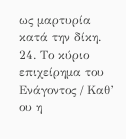ως μαρτυρία κατά την δίκη.
24. Το κύριο επιχείρημα του Ενάγοντος / Καθ’ ου η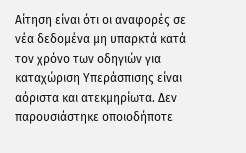Αίτηση είναι ότι οι αναφορές σε νέα δεδομένα μη υπαρκτά κατά τον χρόνο των οδηγιών για καταχώριση Υπεράσπισης είναι αόριστα και ατεκμηρίωτα. Δεν παρουσιάστηκε οποιοδήποτε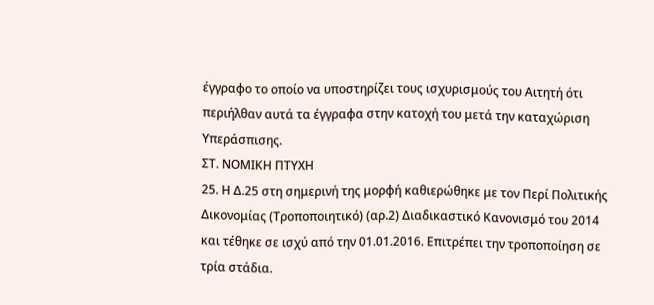έγγραφο το οποίο να υποστηρίζει τους ισχυρισμούς του Αιτητή ότι περιήλθαν αυτά τα έγγραφα στην κατοχή του μετά την καταχώριση Υπεράσπισης.
ΣΤ. ΝΟΜΙΚΗ ΠΤΥΧΗ
25. Η Δ.25 στη σημερινή της μορφή καθιερώθηκε με τον Περί Πολιτικής Δικονομίας (Τροποποιητικό) (αρ.2) Διαδικαστικό Κανονισμό του 2014 και τέθηκε σε ισχύ από την 01.01.2016. Επιτρέπει την τροποποίηση σε τρία στάδια.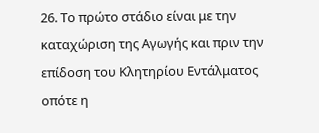26. Το πρώτο στάδιο είναι με την καταχώριση της Αγωγής και πριν την επίδοση του Κλητηρίου Εντάλματος οπότε η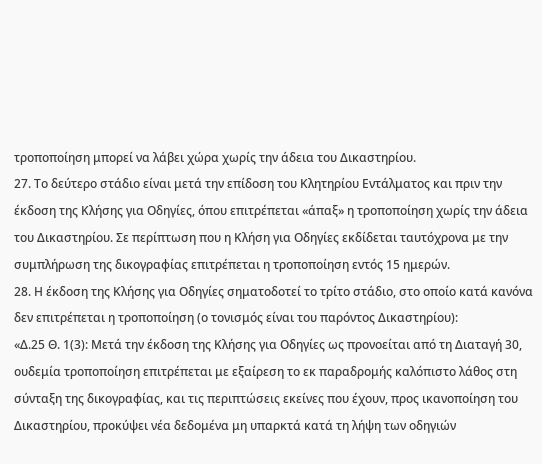τροποποίηση μπορεί να λάβει χώρα χωρίς την άδεια του Δικαστηρίου.
27. Το δεύτερο στάδιο είναι μετά την επίδοση του Κλητηρίου Εντάλματος και πριν την έκδοση της Κλήσης για Οδηγίες, όπου επιτρέπεται «άπαξ» η τροποποίηση χωρίς την άδεια του Δικαστηρίου. Σε περίπτωση που η Κλήση για Οδηγίες εκδίδεται ταυτόχρονα με την συμπλήρωση της δικογραφίας επιτρέπεται η τροποποίηση εντός 15 ημερών.
28. Η έκδοση της Κλήσης για Οδηγίες σηματοδοτεί το τρίτο στάδιο, στο οποίο κατά κανόνα δεν επιτρέπεται η τροποποίηση (ο τονισμός είναι του παρόντος Δικαστηρίου):
«Δ.25 Θ. 1(3): Μετά την έκδοση της Κλήσης για Οδηγίες ως προνοείται από τη Διαταγή 30, ουδεμία τροποποίηση επιτρέπεται με εξαίρεση το εκ παραδρομής καλόπιστο λάθος στη σύνταξη της δικογραφίας, και τις περιπτώσεις εκείνες που έχουν, προς ικανοποίηση του Δικαστηρίου, προκύψει νέα δεδομένα μη υπαρκτά κατά τη λήψη των οδηγιών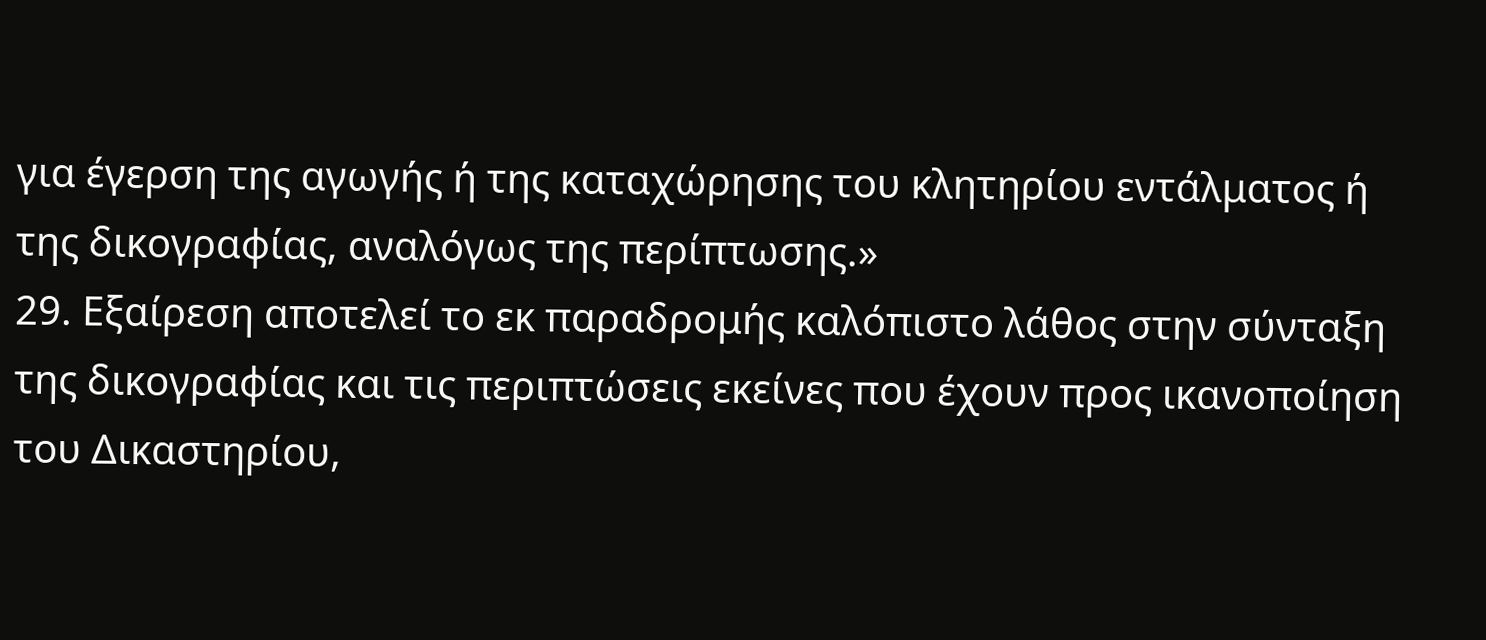για έγερση της αγωγής ή της καταχώρησης του κλητηρίου εντάλματος ή της δικογραφίας, αναλόγως της περίπτωσης.»
29. Εξαίρεση αποτελεί το εκ παραδρομής καλόπιστο λάθος στην σύνταξη της δικογραφίας και τις περιπτώσεις εκείνες που έχουν προς ικανοποίηση του Δικαστηρίου,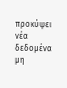προκύψει νέα δεδομένα μη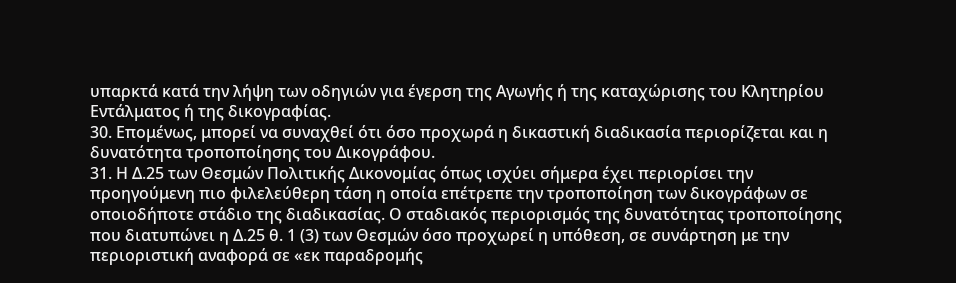υπαρκτά κατά την λήψη των οδηγιών για έγερση της Αγωγής ή της καταχώρισης του Κλητηρίου Εντάλματος ή της δικογραφίας.
30. Επομένως, μπορεί να συναχθεί ότι όσο προχωρά η δικαστική διαδικασία περιορίζεται και η δυνατότητα τροποποίησης του Δικογράφου.
31. Η Δ.25 των Θεσμών Πολιτικής Δικονομίας όπως ισχύει σήμερα έχει περιορίσει την προηγούμενη πιο φιλελεύθερη τάση η οποία επέτρεπε την τροποποίηση των δικογράφων σε οποιοδήποτε στάδιο της διαδικασίας. Ο σταδιακός περιορισμός της δυνατότητας τροποποίησης που διατυπώνει η Δ.25 θ. 1 (3) των Θεσμών όσο προχωρεί η υπόθεση, σε συνάρτηση με την περιοριστική αναφορά σε «εκ παραδρομής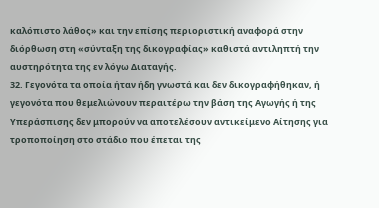καλόπιστο λάθος» και την επίσης περιοριστική αναφορά στην διόρθωση στη «σύνταξη της δικογραφίας» καθιστά αντιληπτή την αυστηρότητα της εν λόγω Διαταγής.
32. Γεγονότα τα οποία ήταν ήδη γνωστά και δεν δικογραφήθηκαν, ή γεγονότα που θεμελιώνουν περαιτέρω την βάση της Αγωγής ή της Υπεράσπισης δεν μπορούν να αποτελέσουν αντικείμενο Αίτησης για τροποποίηση στο στάδιο που έπεται της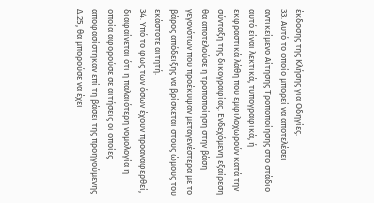έκδοσης της Κλήσης για Οδηγίες.
33. Αυτό το οποίο μπορεί να αποτελέσει αντικείμενο Αίτησης Τροποποίησης στο στάδιο αυτό είναι λεκτικά, τυπογραφικά, ή εκφραστικά λάθη που εμφιλοχωρούν κατά την σύνταξη της δικογραφίας. Ενδεχόμενη εξαίρεση θα αποτελούσε η τροποποίηση στην βάση γεγονότων που προέκυψαν μεταγενέστερα με το βάρος απόδειξης να βρίσκεται στους ώμους του εκάστοτε αιτητή.
34. Υπό το φως των όσων έχουν προαναφερθεί, διαφαίνεται ότι η παλαιότερη νομολογία η οποία αφορούσε σε αιτήσεις οι οποίες αποφασίστηκαν επί τη βάσει της προηγούμενης Δ.25, θα μπορούσε να έχει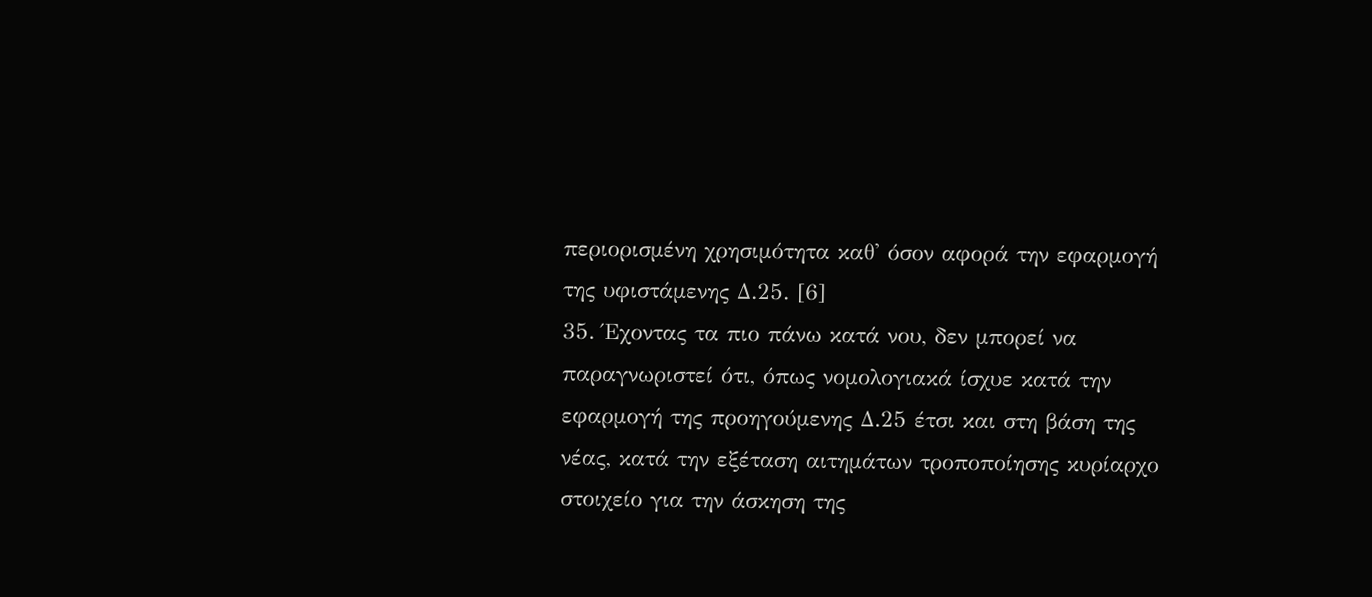περιορισμένη χρησιμότητα καθ' όσον αφορά την εφαρμογή της υφιστάμενης Δ.25. [6]
35. Έχοντας τα πιο πάνω κατά νου, δεν μπορεί να παραγνωριστεί ότι, όπως νομολογιακά ίσχυε κατά την εφαρμογή της προηγούμενης Δ.25 έτσι και στη βάση της νέας, κατά την εξέταση αιτημάτων τροποποίησης κυρίαρχο στοιχείο για την άσκηση της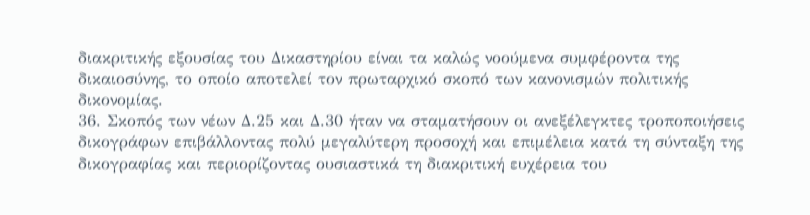διακριτικής εξουσίας του Δικαστηρίου είναι τα καλώς νοούμενα συμφέροντα της δικαιοσύνης, το οποίο αποτελεί τον πρωταρχικό σκοπό των κανονισμών πολιτικής δικονομίας.
36. Σκοπός των νέων Δ.25 και Δ.30 ήταν να σταματήσουν οι ανεξέλεγκτες τροποποιήσεις δικογράφων επιβάλλοντας πολύ μεγαλύτερη προσοχή και επιμέλεια κατά τη σύνταξη της δικογραφίας και περιορίζοντας ουσιαστικά τη διακριτική ευχέρεια του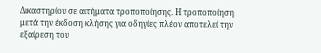Δικαστηρίου σε αιτήματα τροποποίησης. Η τροποποίηση μετά την έκδοση κλήσης για οδηγίες πλέον αποτελεί την εξαίρεση του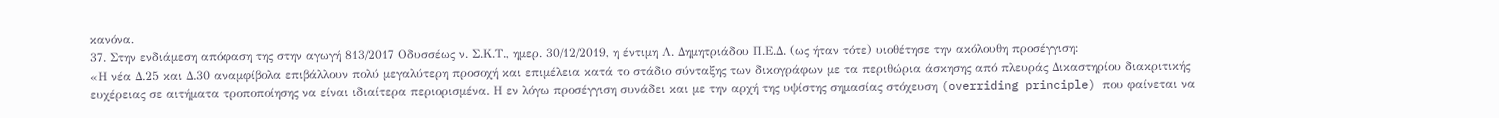κανόνα.
37. Στην ενδιάμεση απόφαση της στην αγωγή 813/2017 Οδυσσέως ν. Σ.Κ.Τ., ημερ. 30/12/2019, η έντιμη Λ. Δημητριάδου Π.Ε.Δ. (ως ήταν τότε) υιοθέτησε την ακόλουθη προσέγγιση:
«Η νέα Δ.25 και Δ.30 αναμφίβολα επιβάλλουν πολύ μεγαλύτερη προσοχή και επιμέλεια κατά το στάδιο σύνταξης των δικογράφων με τα περιθώρια άσκησης από πλευράς Δικαστηρίου διακριτικής ευχέρειας σε αιτήματα τροποποίησης να είναι ιδιαίτερα περιορισμένα. Η εν λόγω προσέγγιση συνάδει και με την αρχή της υψίστης σημασίας στόχευση (overriding principle) που φαίνεται να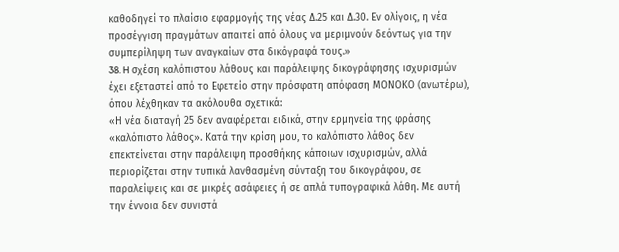καθοδηγεί το πλαίσιο εφαρμογής της νέας Δ.25 και Δ.30. Εν ολίγοις, η νέα προσέγγιση πραγμάτων απαιτεί από όλους να μεριμνούν δεόντως για την συμπερίληψη των αναγκαίων στα δικόγραφά τους.»
38. H σχέση καλόπιστου λάθους και παράλειψης δικογράφησης ισχυρισμών έχει εξεταστεί από το Εφετείο στην πρόσφατη απόφαση ΜΟΝΟΚΟ (ανωτέρω), όπου λέχθηκαν τα ακόλουθα σχετικά:
«Η νέα διαταγή 25 δεν αναφέρεται ειδικά, στην ερμηνεία της φράσης «καλόπιστο λάθος». Κατά την κρίση μου, το καλόπιστο λάθος δεν επεκτείνεται στην παράλειψη προσθήκης κάποιων ισχυρισμών, αλλά περιορίζεται στην τυπικά λανθασμένη σύνταξη του δικογράφου, σε παραλείψεις και σε μικρές ασάφειες ή σε απλά τυπογραφικά λάθη. Με αυτή την έννοια δεν συνιστά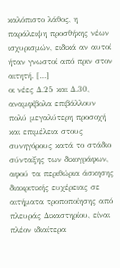καλόπιστο λάθος, η παράλειψη προσθήκης νέων ισχυρισμών, ειδικά αν αυτοί ήταν γνωστοί από πριν στον αιτητή. […]
οι νέες Δ.25 και Δ.30, αναμφίβολα επιβάλλουν πολύ μεγαλύτερη προσοχή και επιμέλεια στους συνηγόρους κατά το στάδιο σύνταξης των δικογράφων, αφού τα περιθώρια άσκησης διακριτικής ευχέρειας σε αιτήματα τροποποίησης από πλευράς Δικαστηρίου, είναι πλέον ιδιαίτερα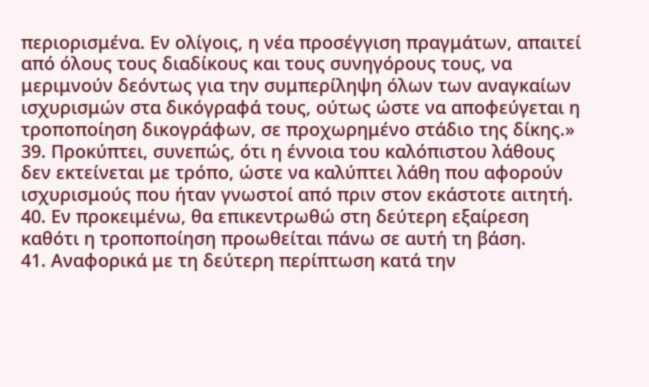περιορισμένα. Εν ολίγοις, η νέα προσέγγιση πραγμάτων, απαιτεί από όλους τους διαδίκους και τους συνηγόρους τους, να μεριμνούν δεόντως για την συμπερίληψη όλων των αναγκαίων ισχυρισμών στα δικόγραφά τους, ούτως ώστε να αποφεύγεται η τροποποίηση δικογράφων, σε προχωρημένο στάδιο της δίκης.»
39. Προκύπτει, συνεπώς, ότι η έννοια του καλόπιστου λάθους δεν εκτείνεται με τρόπο, ώστε να καλύπτει λάθη που αφορούν ισχυρισμούς που ήταν γνωστοί από πριν στον εκάστοτε αιτητή.
40. Εν προκειμένω, θα επικεντρωθώ στη δεύτερη εξαίρεση καθότι η τροποποίηση προωθείται πάνω σε αυτή τη βάση.
41. Αναφορικά με τη δεύτερη περίπτωση κατά την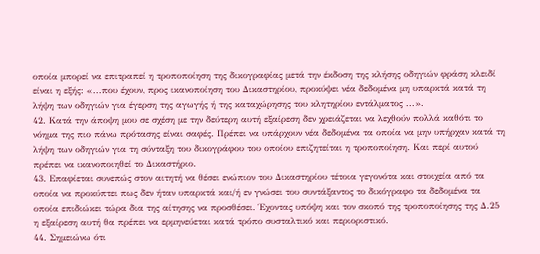οποία μπορεί να επιτραπεί η τροποποίηση της δικογραφίας μετά την έκδοση της κλήσης οδηγιών φράση κλειδί είναι η εξής: «...που έχουν, προς ικανοποίηση του Δικαστηρίου, προκύψει νέα δεδομένα μη υπαρκτά κατά τη λήψη των οδηγιών για έγερση της αγωγής ή της καταχώρησης του κλητηρίου εντάλματος ...».
42. Κατά την άποψη μου σε σχέση με την δεύτερη αυτή εξαίρεση δεν χρειάζεται να λεχθούν πολλά καθότι το νόημα της πιο πάνω πρότασης είναι σαφές. Πρέπει να υπάρχουν νέα δεδομένα τα οποία να μην υπήρχαν κατά τη λήψη των οδηγιών για τη σύνταξη του δικογράφου του οποίου επιζητείται η τροποποίηση. Και περί αυτού πρέπει να ικανοποιηθεί το Δικαστήριο.
43. Επαφίεται συνεπώς στον αιτητή να θέσει ενώπιον του Δικαστηρίου τέτοια γεγονότα και στοιχεία από τα οποία να προκύπτει πως δεν ήταν υπαρκτά και/ή εν γνώσει του συντάξαντος το δικόγραφο τα δεδομένα τα οποία επιδιώκει τώρα δια της αίτησης να προσθέσει. Έχοντας υπόψη και τον σκοπό της τροποποίησης της Δ.25 η εξαίρεση αυτή θα πρέπει να ερμηνεύεται κατά τρόπο συσταλτικό και περιοριστικό.
44. Σημειώνω ότι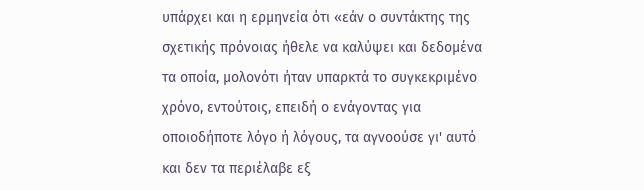υπάρχει και η ερμηνεία ότι «εάν ο συντάκτης της σχετικής πρόνοιας ήθελε να καλύψει και δεδομένα τα οποία, μολονότι ήταν υπαρκτά το συγκεκριμένο χρόνο, εντούτοις, επειδή ο ενάγοντας για οποιοδήποτε λόγο ή λόγους, τα αγνοούσε γι' αυτό και δεν τα περιέλαβε εξ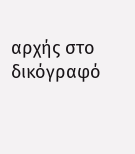αρχής στο δικόγραφό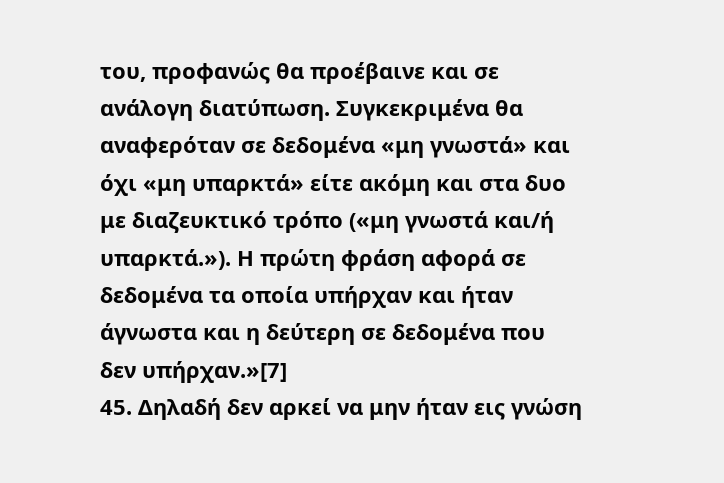του, προφανώς θα προέβαινε και σε ανάλογη διατύπωση. Συγκεκριμένα θα αναφερόταν σε δεδομένα «μη γνωστά» και όχι «μη υπαρκτά» είτε ακόμη και στα δυο με διαζευκτικό τρόπο («μη γνωστά και/ή υπαρκτά.»). Η πρώτη φράση αφορά σε δεδομένα τα οποία υπήρχαν και ήταν άγνωστα και η δεύτερη σε δεδομένα που δεν υπήρχαν.»[7]
45. Δηλαδή δεν αρκεί να μην ήταν εις γνώση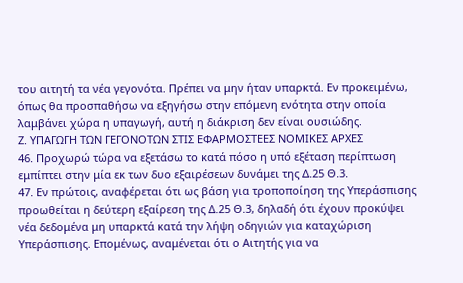του αιτητή τα νέα γεγονότα. Πρέπει να μην ήταν υπαρκτά. Εν προκειμένω, όπως θα προσπαθήσω να εξηγήσω στην επόμενη ενότητα στην οποία λαμβάνει χώρα η υπαγωγή, αυτή η διάκριση δεν είναι ουσιώδης.
Ζ. ΥΠΑΓΩΓΗ ΤΩΝ ΓΕΓΟΝΟΤΩΝ ΣΤΙΣ ΕΦΑΡΜΟΣΤΕΕΣ ΝΟΜΙΚΕΣ ΑΡΧΕΣ
46. Προχωρώ τώρα να εξετάσω το κατά πόσο η υπό εξέταση περίπτωση εμπίπτει στην μία εκ των δυο εξαιρέσεων δυνάμει της Δ.25 Θ.3.
47. Εν πρώτοις, αναφέρεται ότι ως βάση για τροποποίηση της Υπεράσπισης προωθείται η δεύτερη εξαίρεση της Δ.25 Θ.3, δηλαδή ότι έχουν προκύψει νέα δεδομένα μη υπαρκτά κατά την λήψη οδηγιών για καταχώριση Υπεράσπισης. Επομένως, αναμένεται ότι ο Αιτητής για να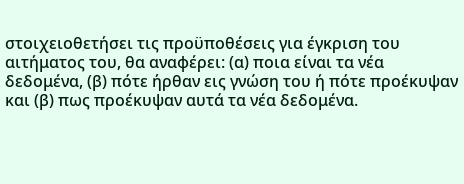στοιχειοθετήσει τις προϋποθέσεις για έγκριση του αιτήματος του, θα αναφέρει: (α) ποια είναι τα νέα δεδομένα, (β) πότε ήρθαν εις γνώση του ή πότε προέκυψαν και (β) πως προέκυψαν αυτά τα νέα δεδομένα.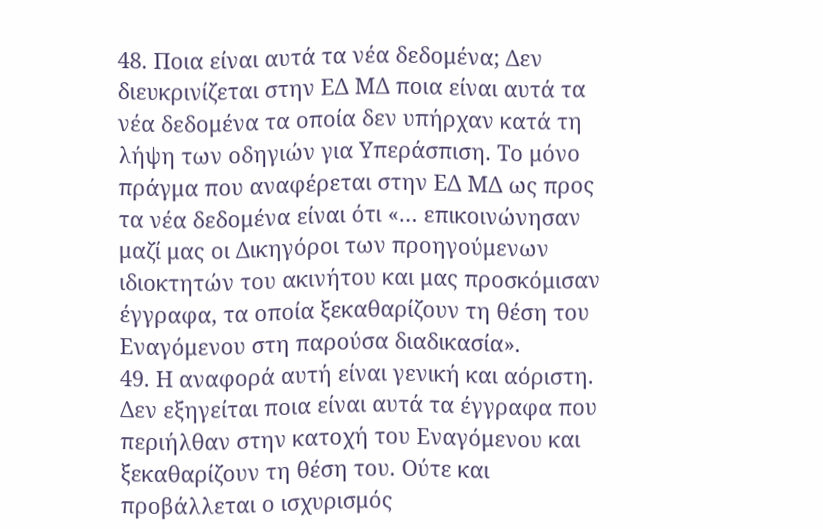48. Ποια είναι αυτά τα νέα δεδομένα; Δεν διευκρινίζεται στην ΕΔ ΜΔ ποια είναι αυτά τα νέα δεδομένα τα οποία δεν υπήρχαν κατά τη λήψη των οδηγιών για Υπεράσπιση. Το μόνο πράγμα που αναφέρεται στην ΕΔ ΜΔ ως προς τα νέα δεδομένα είναι ότι «… επικοινώνησαν μαζί μας οι Δικηγόροι των προηγούμενων ιδιοκτητών του ακινήτου και μας προσκόμισαν έγγραφα, τα οποία ξεκαθαρίζουν τη θέση του Εναγόμενου στη παρούσα διαδικασία».
49. Η αναφορά αυτή είναι γενική και αόριστη. Δεν εξηγείται ποια είναι αυτά τα έγγραφα που περιήλθαν στην κατοχή του Εναγόμενου και ξεκαθαρίζουν τη θέση του. Ούτε και προβάλλεται ο ισχυρισμός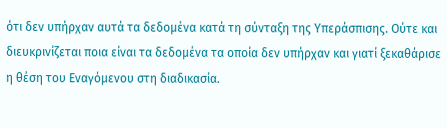ότι δεν υπήρχαν αυτά τα δεδομένα κατά τη σύνταξη της Υπεράσπισης. Ούτε και διευκρινίζεται ποια είναι τα δεδομένα τα οποία δεν υπήρχαν και γιατί ξεκαθάρισε η θέση του Εναγόμενου στη διαδικασία.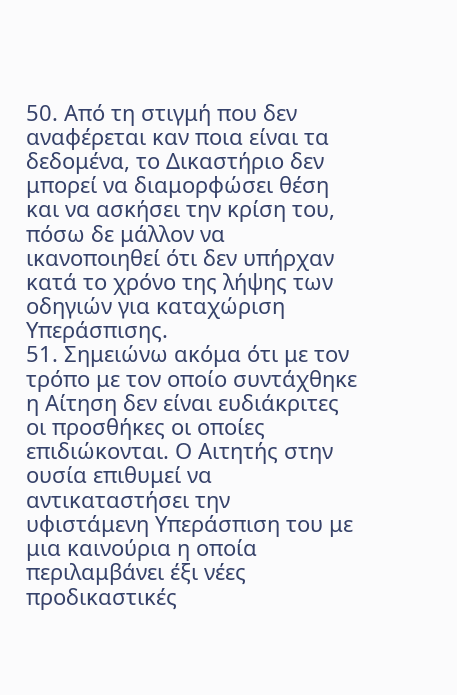50. Από τη στιγμή που δεν αναφέρεται καν ποια είναι τα δεδομένα, το Δικαστήριο δεν μπορεί να διαμορφώσει θέση και να ασκήσει την κρίση του, πόσω δε μάλλον να ικανοποιηθεί ότι δεν υπήρχαν κατά το χρόνο της λήψης των οδηγιών για καταχώριση Υπεράσπισης.
51. Σημειώνω ακόμα ότι με τον τρόπο με τον οποίο συντάχθηκε η Αίτηση δεν είναι ευδιάκριτες οι προσθήκες οι οποίες επιδιώκονται. Ο Αιτητής στην ουσία επιθυμεί να αντικαταστήσει την υφιστάμενη Υπεράσπιση του με μια καινούρια η οποία περιλαμβάνει έξι νέες προδικαστικές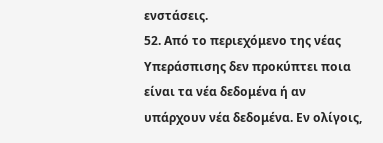ενστάσεις.
52. Από το περιεχόμενο της νέας Υπεράσπισης δεν προκύπτει ποια είναι τα νέα δεδομένα ή αν υπάρχουν νέα δεδομένα. Εν ολίγοις,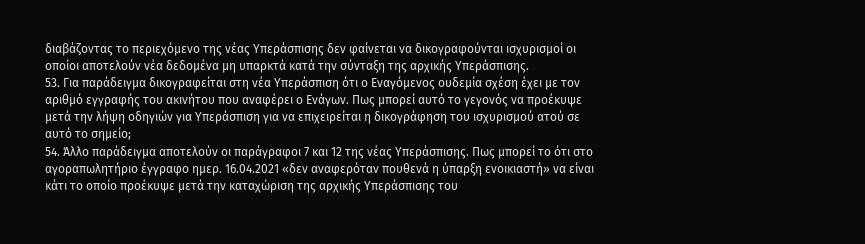διαβάζοντας το περιεχόμενο της νέας Υπεράσπισης δεν φαίνεται να δικογραφούνται ισχυρισμοί οι οποίοι αποτελούν νέα δεδομένα μη υπαρκτά κατά την σύνταξη της αρχικής Υπεράσπισης.
53. Για παράδειγμα δικογραφείται στη νέα Υπεράσπιση ότι ο Εναγόμενος ουδεμία σχέση έχει με τον αριθμό εγγραφής του ακινήτου που αναφέρει ο Ενάγων. Πως μπορεί αυτό το γεγονός να προέκυψε μετά την λήψη οδηγιών για Υπεράσπιση για να επιχειρείται η δικογράφηση του ισχυρισμού ατού σε αυτό το σημείο;
54. Άλλο παράδειγμα αποτελούν οι παράγραφοι 7 και 12 της νέας Υπεράσπισης. Πως μπορεί το ότι στο αγοραπωλητήριο έγγραφο ημερ. 16.04.2021 «δεν αναφερόταν πουθενά η ύπαρξη ενοικιαστή» να είναι κάτι το οποίο προέκυψε μετά την καταχώριση της αρχικής Υπεράσπισης του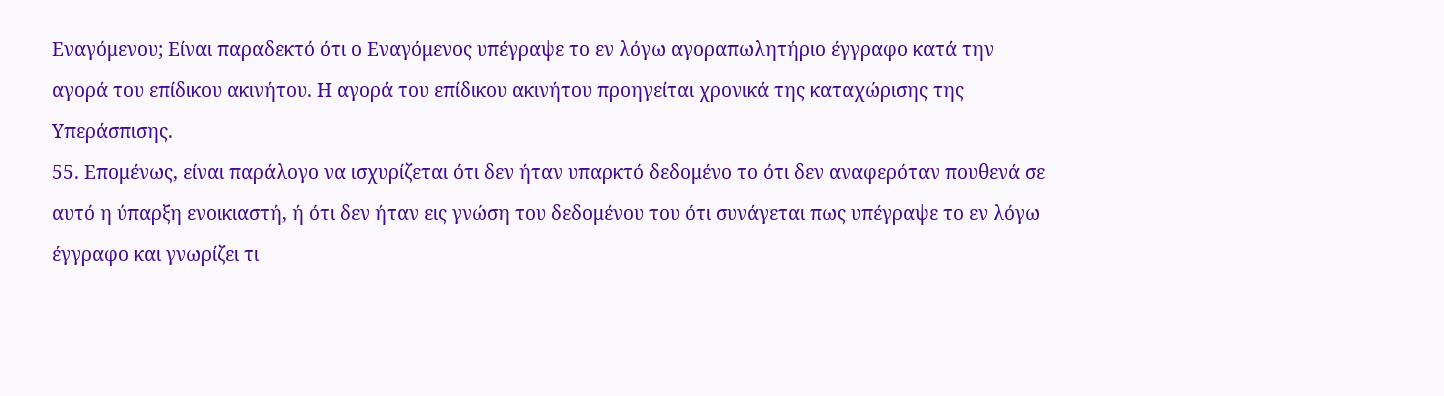Εναγόμενου; Είναι παραδεκτό ότι ο Εναγόμενος υπέγραψε το εν λόγω αγοραπωλητήριο έγγραφο κατά την αγορά του επίδικου ακινήτου. Η αγορά του επίδικου ακινήτου προηγείται χρονικά της καταχώρισης της Υπεράσπισης.
55. Επομένως, είναι παράλογο να ισχυρίζεται ότι δεν ήταν υπαρκτό δεδομένο το ότι δεν αναφερόταν πουθενά σε αυτό η ύπαρξη ενοικιαστή, ή ότι δεν ήταν εις γνώση του δεδομένου του ότι συνάγεται πως υπέγραψε το εν λόγω έγγραφο και γνωρίζει τι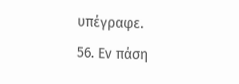υπέγραφε.
56. Εν πάση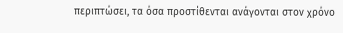περιπτώσει, τα όσα προστίθενται ανάγονται στον χρόνο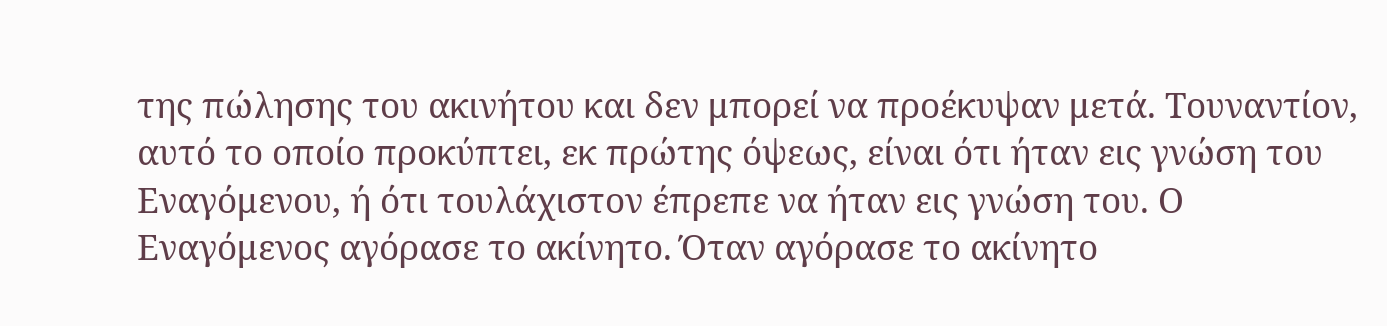της πώλησης του ακινήτου και δεν μπορεί να προέκυψαν μετά. Τουναντίον, αυτό το οποίο προκύπτει, εκ πρώτης όψεως, είναι ότι ήταν εις γνώση του Εναγόμενου, ή ότι τουλάχιστον έπρεπε να ήταν εις γνώση του. Ο Εναγόμενος αγόρασε το ακίνητο. Όταν αγόρασε το ακίνητο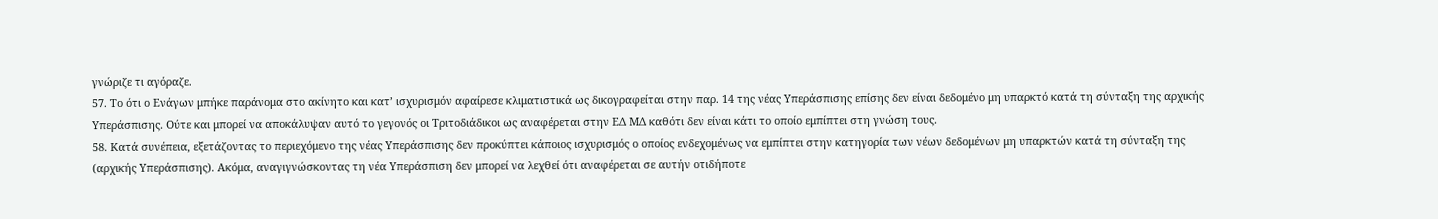γνώριζε τι αγόραζε.
57. Το ότι ο Ενάγων μπήκε παράνομα στο ακίνητο και κατ’ ισχυρισμόν αφαίρεσε κλιματιστικά ως δικογραφείται στην παρ. 14 της νέας Υπεράσπισης επίσης δεν είναι δεδομένο μη υπαρκτό κατά τη σύνταξη της αρχικής Υπεράσπισης. Ούτε και μπορεί να αποκάλυψαν αυτό το γεγονός οι Τριτοδιάδικοι ως αναφέρεται στην ΕΔ ΜΔ καθότι δεν είναι κάτι το οποίο εμπίπτει στη γνώση τους.
58. Κατά συνέπεια, εξετάζοντας το περιεχόμενο της νέας Υπεράσπισης δεν προκύπτει κάποιος ισχυρισμός ο οποίος ενδεχομένως να εμπίπτει στην κατηγορία των νέων δεδομένων μη υπαρκτών κατά τη σύνταξη της (αρχικής Υπεράσπισης). Ακόμα, αναγιγνώσκοντας τη νέα Υπεράσπιση δεν μπορεί να λεχθεί ότι αναφέρεται σε αυτήν οτιδήποτε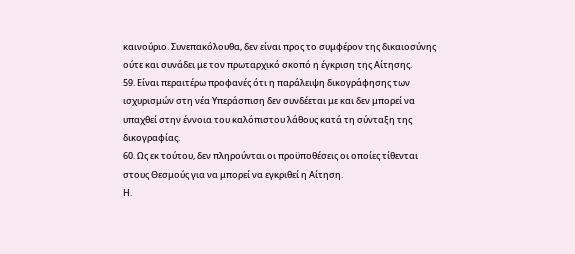καινούριο. Συνεπακόλουθα, δεν είναι προς το συμφέρον της δικαιοσύνης ούτε και συνάδει με τον πρωταρχικό σκοπό η έγκριση της Αίτησης.
59. Είναι περαιτέρω προφανές ότι η παράλειψη δικογράφησης των ισχυρισμών στη νέα Υπεράσπιση δεν συνδέεται με και δεν μπορεί να υπαχθεί στην έννοια του καλόπιστου λάθους κατά τη σύνταξη της δικογραφίας.
60. Ως εκ τούτου, δεν πληρούνται οι προϋποθέσεις οι οποίες τίθενται στους Θεσμούς για να μπορεί να εγκριθεί η Αίτηση.
Η.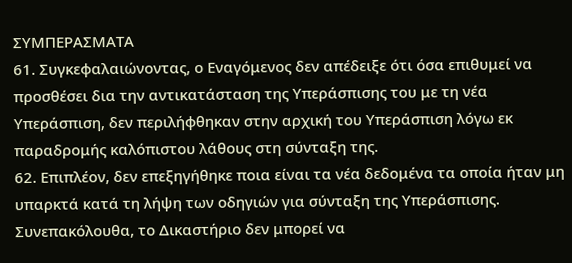ΣΥΜΠΕΡΑΣΜΑΤΑ
61. Συγκεφαλαιώνοντας, ο Εναγόμενος δεν απέδειξε ότι όσα επιθυμεί να προσθέσει δια την αντικατάσταση της Υπεράσπισης του με τη νέα Υπεράσπιση, δεν περιλήφθηκαν στην αρχική του Υπεράσπιση λόγω εκ παραδρομής καλόπιστου λάθους στη σύνταξη της.
62. Επιπλέον, δεν επεξηγήθηκε ποια είναι τα νέα δεδομένα τα οποία ήταν μη υπαρκτά κατά τη λήψη των οδηγιών για σύνταξη της Υπεράσπισης. Συνεπακόλουθα, το Δικαστήριο δεν μπορεί να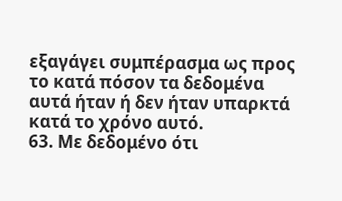εξαγάγει συμπέρασμα ως προς το κατά πόσον τα δεδομένα αυτά ήταν ή δεν ήταν υπαρκτά κατά το χρόνο αυτό.
63. Με δεδομένο ότι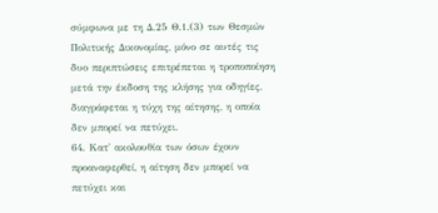σύμφωνα με τη Δ.25 Θ.1.(3) των Θεσμών Πολιτικής Δικονομίας, μόνο σε αυτές τις δυο περιπτώσεις επιτρέπεται η τροποποίηση μετά την έκδοση της κλήσης για οδηγίες, διαγράφεται η τύχη της αίτησης, η οποία δεν μπορεί να πετύχει.
64. Κατ' ακολουθία των όσων έχουν προαναφερθεί, η αίτηση δεν μπορεί να πετύχει και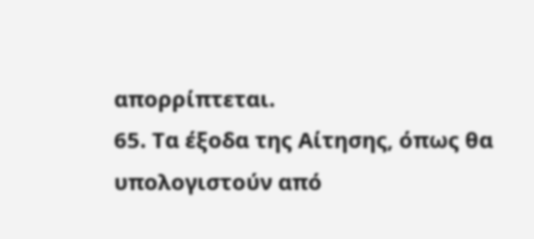απορρίπτεται.
65. Τα έξοδα της Αίτησης, όπως θα υπολογιστούν από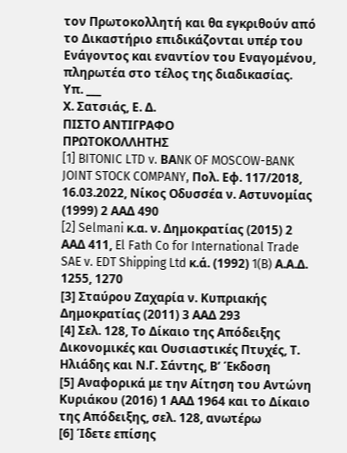τον Πρωτοκολλητή και θα εγκριθούν από το Δικαστήριο επιδικάζονται υπέρ του Ενάγοντος και εναντίον του Εναγομένου, πληρωτέα στο τέλος της διαδικασίας.
Υπ. ___
Χ. Σατσιάς, Ε. Δ.
ΠΙΣΤΟ ΑΝΤΙΓΡΑΦΟ
ΠΡΩΤΟΚΟΛΛΗΤΗΣ
[1] BITONIC LTD v. BΑNK OF MOSCOW-BANK JOINT STOCK COMPANY, Πολ. Εφ. 117/2018, 16.03.2022, Νίκος Οδυσσέα ν. Αστυνομίας (1999) 2 ΑΑΔ 490
[2] Selmani κ.α. ν. Δημοκρατίας (2015) 2 AAΔ 411, El Fath Co for International Trade SAE v. EDT Shipping Ltd κ.ά. (1992) 1(B) Α.Α.Δ. 1255, 1270
[3] Σταύρου Ζαχαρία ν. Κυπριακής Δημοκρατίας (2011) 3 ΑΑΔ 293
[4] Σελ. 128, Το Δίκαιο της Απόδειξης Δικονομικές και Ουσιαστικές Πτυχές, Τ. Ηλιάδης και Ν.Γ. Σάντης, Β’ Έκδοση
[5] Αναφορικά με την Αίτηση του Αντώνη Κυριάκου (2016) 1 ΑΑΔ 1964 και το Δίκαιο της Απόδειξης, σελ. 128, ανωτέρω
[6] Ίδετε επίσης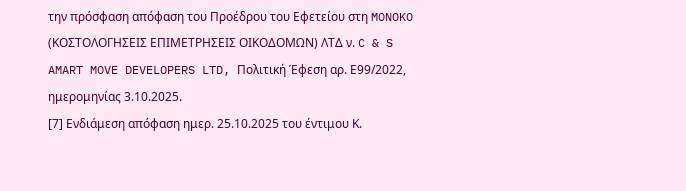την πρόσφαση απόφαση του Προέδρου του Εφετείου στη MONOKO (ΚΟΣΤΟΛΟΓΗΣΕΙΣ ΕΠΙΜΕΤΡΗΣΕΙΣ ΟΙΚΟΔΟΜΩΝ) ΛΤΔ ν. C & S AMART MOVE DEVELOPERS LTD, Πολιτική Έφεση αρ. Ε99/2022, ημερομηνίας 3.10.2025.
[7] Ενδιάμεση απόφαση ημερ. 25.10.2025 του έντιμου Κ.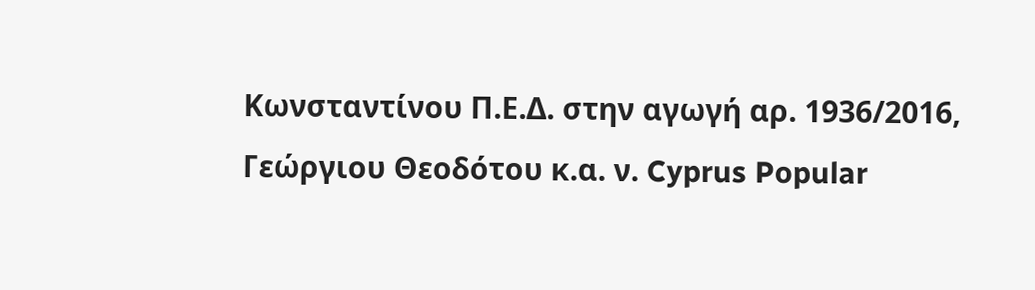Κωνσταντίνου Π.Ε.Δ. στην αγωγή αρ. 1936/2016, Γεώργιου Θεοδότου κ.α. ν. Cyprus Popular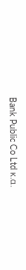Bank Public Co Ltd κ.α.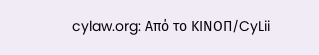cylaw.org: Από το ΚΙΝOΠ/CyLii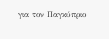για τον Παγκύπριο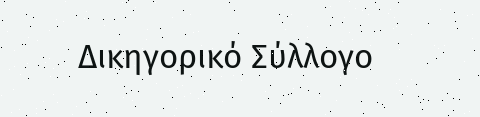Δικηγορικό Σύλλογο